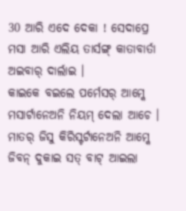30 ଆରି ଏଦେ ଦେକା ! ସେଦାପ୍ରେ ମସା ଆରି ଏଲିୟ ତାର୍ସଙ୍ଗ୍ କାତାବାର୍ତା ଅଇବାର୍ ଦାର୍ଲାଇ ।
କାଇକେ ବଇଲେ ପର୍ମେସର୍ ଆମ୍କେ ମସାର୍ଟାନେଅନି ନିୟମ୍ ଦେଲା ଆଚେ । ମାତର୍ ଜିସୁ କିରିସ୍ଟର୍ଟାନେଅନି ଆମ୍କେ ଜିବନ୍ ଦୁକାଇ ସତ୍ ବାଟ୍ ଆଇଲା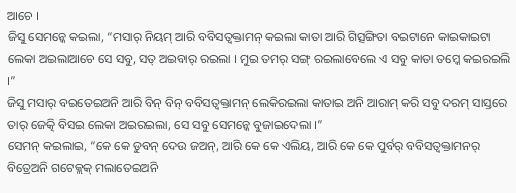ଆଚେ ।
ଜିସୁ ସେମନ୍କେ କଇଲା, “ମସାର୍ ନିୟମ୍ ଆରି ବବିସତ୍ବକ୍ତାମନ୍ କଇଲା କାତା ଆରି ଗିତ୍ସଙ୍ଗିତା ବଇଟାନେ କାଇକାଇଟା ଲେକା ଅଇଲାଆଚେ ସେ ସବୁ, ସତ୍ ଅଇବାର୍ ରଇଲା । ମୁଇ ତମର୍ ସଙ୍ଗ୍ ରଇଲାବେଲେ ଏ ସବୁ କାତା ତମ୍କେ କଇରଇଲି ।”
ଜିସୁ ମସାର୍ ବଇତେଇଅନି ଆରି ବିନ୍ ବିନ୍ ବବିସତ୍ବକ୍ତାମନ୍ ଲେକିରଇଲା କାତାଇ ଅନି ଆରାମ୍ କରି ସବୁ ଦରମ୍ ସାସ୍ତରେ ତାର୍ ଜେତ୍କି ବିସଇ ଲେକା ଅଇରଇଲା, ସେ ସବୁ ସେମନ୍କେ ବୁଜାଇଦେଲା ।”
ସେମନ୍ କଇଲାଇ, “କେ କେ ଡୁବନ୍ ଦେଉ ଜଅନ୍, ଆରି କେ କେ ଏଲିୟ, ଆରି କେ କେ ପୁର୍ବର୍ ବବିସତ୍ବକ୍ତାମନର୍ ବିତ୍ରେଅନି ଗଟେକ୍ଲକ୍ ମଲାତେଇଅନି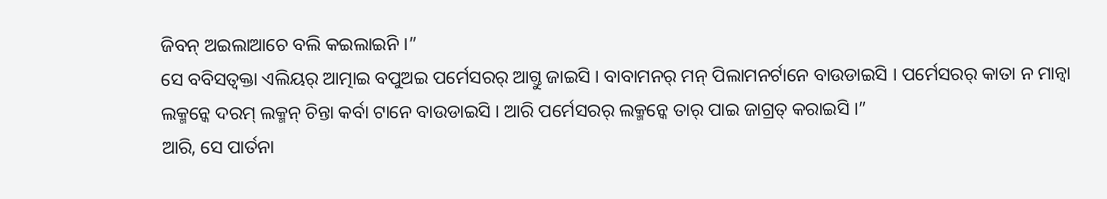ଜିବନ୍ ଅଇଲାଆଚେ ବଲି କଇଲାଇନି ।”
ସେ ବବିସତ୍ବକ୍ତା ଏଲିୟର୍ ଆତ୍ମାଇ ବପୁଅଇ ପର୍ମେସରର୍ ଆଗ୍ତୁ ଜାଇସି । ବାବାମନର୍ ମନ୍ ପିଲାମନର୍ଟାନେ ବାଉଡାଇସି । ପର୍ମେସରର୍ କାତା ନ ମାନ୍ବା ଲକ୍ମନ୍କେ ଦରମ୍ ଲକ୍ମନ୍ ଚିନ୍ତା କର୍ବା ଟାନେ ବାଉଡାଇସି । ଆରି ପର୍ମେସରର୍ ଲକ୍ମନ୍କେ ତାର୍ ପାଇ ଜାଗ୍ରତ୍ କରାଇସି ।”
ଆରି, ସେ ପାର୍ତନା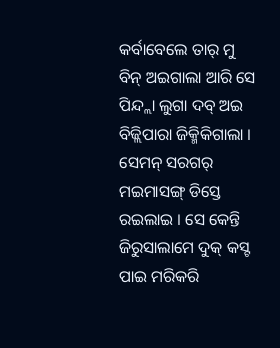କର୍ବାବେଲେ ତାର୍ ମୁ ବିନ୍ ଅଇଗାଲା ଆରି ସେ ପିନ୍ଦ୍ଲା ଲୁଗା ଦବ୍ ଅଇ ବିଜ୍ଲିପାରା ଜିକ୍ମିକିଗାଲା ।
ସେମନ୍ ସରଗର୍ ମଇମାସଙ୍ଗ୍ ଡିସ୍ତେ ରଇଲାଇ । ସେ କେନ୍ତି ଜିରୁସାଲାମେ ଦୁକ୍ କସ୍ଟ ପାଇ ମରିକରି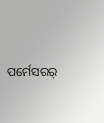ପର୍ମେସରର୍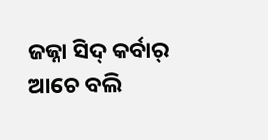ଜଜ୍ନା ସିଦ୍ କର୍ବାର୍ ଆଚେ ବଲି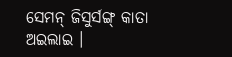ସେମନ୍ ଜିସୁର୍ସଙ୍ଗ୍ କାତା ଅଇଲାଇ ।